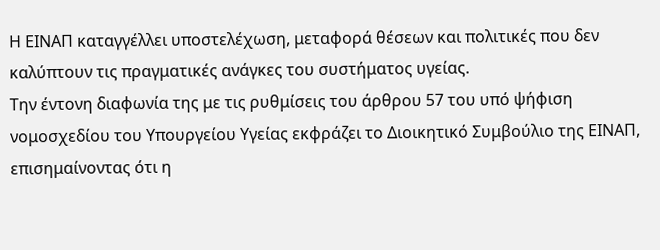Η ΕΙΝΑΠ καταγγέλλει υποστελέχωση, μεταφορά θέσεων και πολιτικές που δεν καλύπτουν τις πραγματικές ανάγκες του συστήματος υγείας.
Την έντονη διαφωνία της με τις ρυθμίσεις του άρθρου 57 του υπό ψήφιση νομοσχεδίου του Υπουργείου Υγείας εκφράζει το Διοικητικό Συμβούλιο της ΕΙΝΑΠ, επισημαίνοντας ότι η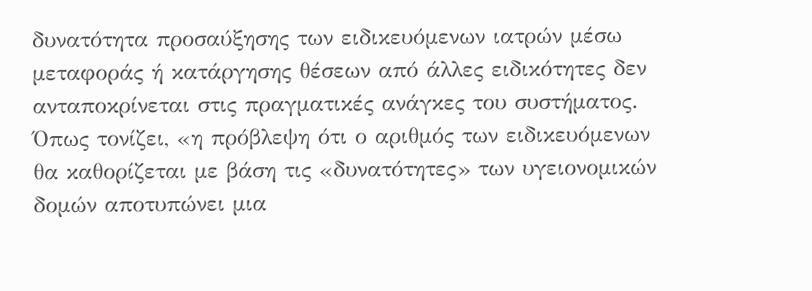δυνατότητα προσαύξησης των ειδικευόμενων ιατρών μέσω μεταφοράς ή κατάργησης θέσεων από άλλες ειδικότητες δεν ανταποκρίνεται στις πραγματικές ανάγκες του συστήματος.
Όπως τονίζει, «η πρόβλεψη ότι ο αριθμός των ειδικευόμενων θα καθορίζεται με βάση τις «δυνατότητες» των υγειονομικών δομών αποτυπώνει μια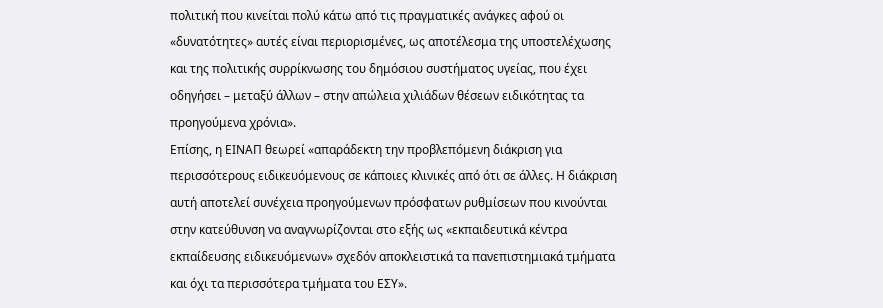πολιτική που κινείται πολύ κάτω από τις πραγματικές ανάγκες αφού οι «δυνατότητες» αυτές είναι περιορισμένες, ως αποτέλεσμα της υποστελέχωσης και της πολιτικής συρρίκνωσης του δημόσιου συστήματος υγείας, που έχει οδηγήσει – μεταξύ άλλων – στην απώλεια χιλιάδων θέσεων ειδικότητας τα προηγούμενα χρόνια».
Επίσης, η ΕΙΝΑΠ θεωρεί «απαράδεκτη την προβλεπόμενη διάκριση για περισσότερους ειδικευόμενους σε κάποιες κλινικές από ότι σε άλλες. Η διάκριση αυτή αποτελεί συνέχεια προηγούμενων πρόσφατων ρυθμίσεων που κινούνται στην κατεύθυνση να αναγνωρίζονται στο εξής ως «εκπαιδευτικά κέντρα εκπαίδευσης ειδικευόμενων» σχεδόν αποκλειστικά τα πανεπιστημιακά τμήματα και όχι τα περισσότερα τμήματα του ΕΣΥ».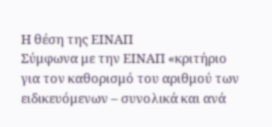Η θέση της ΕΙΝΑΠ
Σύμφωνα με την ΕΙΝΑΠ «κριτήριο για τον καθορισμό του αριθμού των ειδικευόμενων – συνολικά και ανά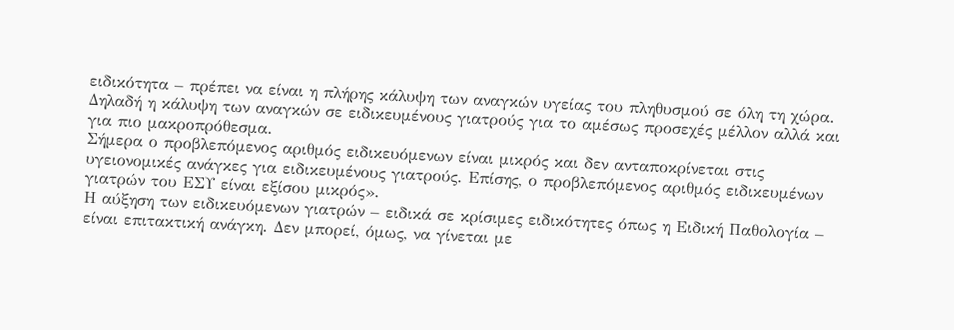ειδικότητα – πρέπει να είναι η πλήρης κάλυψη των αναγκών υγείας του πληθυσμού σε όλη τη χώρα. Δηλαδή η κάλυψη των αναγκών σε ειδικευμένους γιατρούς για το αμέσως προσεχές μέλλον αλλά και για πιο μακροπρόθεσμα.
Σήμερα ο προβλεπόμενος αριθμός ειδικευόμενων είναι μικρός και δεν ανταποκρίνεται στις υγειονομικές ανάγκες για ειδικευμένους γιατρούς. Επίσης, ο προβλεπόμενος αριθμός ειδικευμένων γιατρών του ΕΣΥ είναι εξίσου μικρός».
Η αύξηση των ειδικευόμενων γιατρών – ειδικά σε κρίσιμες ειδικότητες όπως η Ειδική Παθολογία – είναι επιτακτική ανάγκη. Δεν μπορεί, όμως, να γίνεται με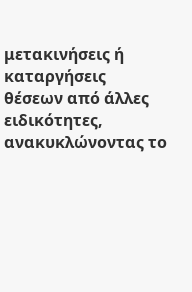μετακινήσεις ή καταργήσεις θέσεων από άλλες ειδικότητες, ανακυκλώνοντας το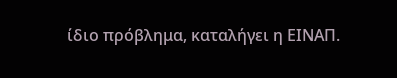ίδιο πρόβλημα, καταλήγει η ΕΙΝΑΠ.